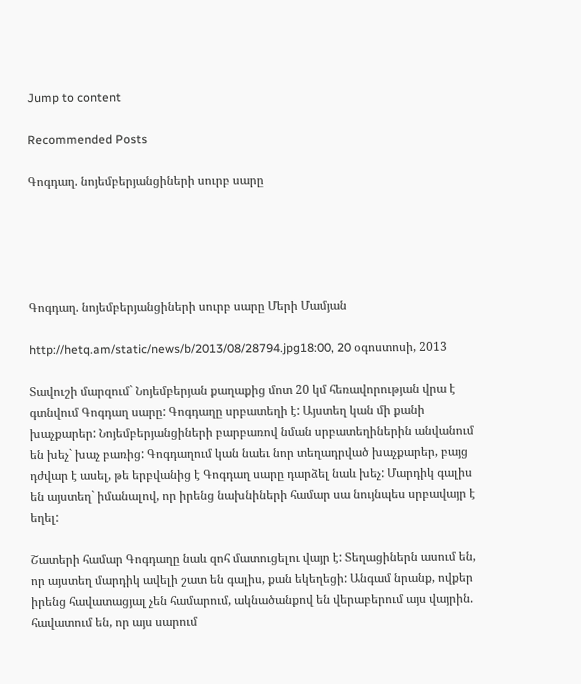Jump to content

Recommended Posts

Գոգդաղ. նոյեմբերյանցիների սուրբ սարը





Գոգդաղ. նոյեմբերյանցիների սուրբ սարը Մերի Մամյան

http://hetq.am/static/news/b/2013/08/28794.jpg18:00, 20 օգոստոսի, 2013

Տավուշի մարզում` Նոյեմբերյան քաղաքից մոտ 20 կմ հեռավորության վրա է գտնվում Գոգդաղ սարը: Գոգդաղը սրբատեղի է: Այստեղ կան մի քանի խաչքարեր: Նոյեմբերյանցիների բարբառով նման սրբատեղիներին անվանում են խեչ` խաչ բառից: Գոգդաղում կան նաեւ նոր տեղադրված խաչքարեր, բայց դժվար է ասել, թե երբվանից է Գոգդաղ սարը դարձել նաև խեչ: Մարդիկ գալիս են այստեղ` իմանալով, որ իրենց նախնիների համար սա նույնպես սրբավայր է եղել:

Շատերի համար Գոգդաղը նաև զոհ մատուցելու վայր է: Տեղացիներն ասում են, որ այստեղ մարդիկ ավելի շատ են գալիս, քան եկեղեցի: Անգամ նրանք, ովքեր իրենց հավատացյալ չեն համարում, ակնածանքով են վերաբերում այս վայրին. հավատում են, որ այս սարում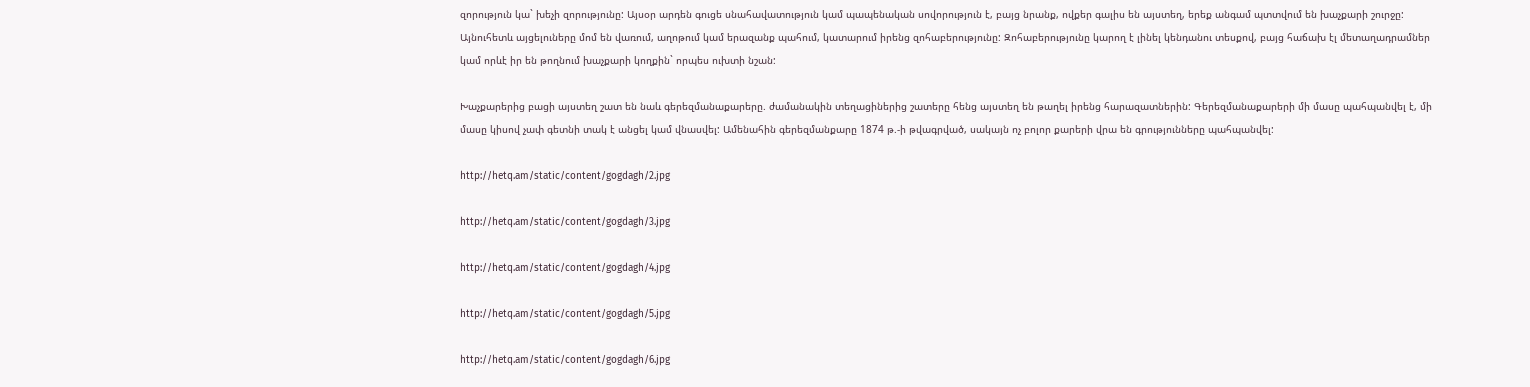զորություն կա` խեչի զորությունը: Այսօր արդեն գուցե սնահավատություն կամ պապենական սովորություն է, բայց նրանք, ովքեր գալիս են այստեղ, երեք անգամ պտտվում են խաչքարի շուրջը: Այնուհետև այցելուները մոմ են վառում, աղոթում կամ երազանք պահում, կատարում իրենց զոհաբերությունը: Զոհաբերությունը կարող է լինել կենդանու տեսքով, բայց հաճախ էլ մետաղադրամներ կամ որևէ իր են թողնում խաչքարի կողքին` որպես ուխտի նշան:

Խաչքարերից բացի այստեղ շատ են նաև գերեզմանաքարերը. ժամանակին տեղացիներից շատերը հենց այստեղ են թաղել իրենց հարազատներին: Գերեզմանաքարերի մի մասը պահպանվել է, մի մասը կիսով չափ գետնի տակ է անցել կամ վնասվել: Ամենահին գերեզմանքարը 1874 թ.-ի թվագրված, սակայն ոչ բոլոր քարերի վրա են գրությունները պահպանվել:

http://hetq.am/static/content/gogdagh/2.jpg

http://hetq.am/static/content/gogdagh/3.jpg

http://hetq.am/static/content/gogdagh/4.jpg

http://hetq.am/static/content/gogdagh/5.jpg

http://hetq.am/static/content/gogdagh/6.jpg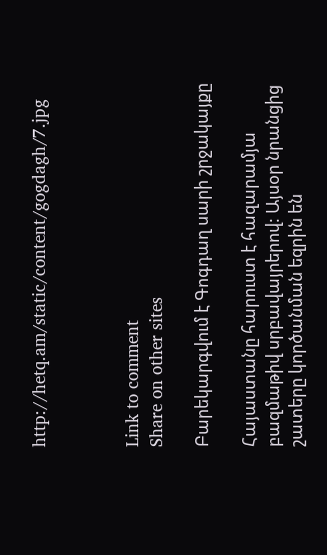http://hetq.am/static/content/gogdagh/7.jpg



Link to comment
Share on other sites

Բարեկարգվում է Գոգդաղ սարի շրջակայքը

Հայաստանը հարուստ է հազարամյա բազմաթիվ սրբավայրերով: Այսօր նրանցից շատերը կործանման եզրին են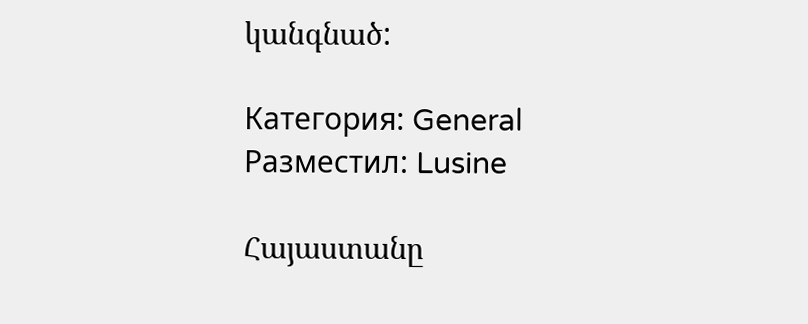կանգնած:

Категория: General
Разместил: Lusine

Հայաստանը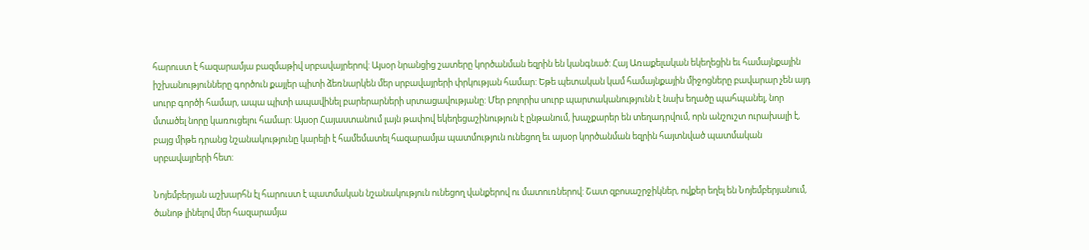հարուստ է հազարամյա բազմաթիվ սրբավայրերով: Այսօր նրանցից շատերը կործանման եզրին են կանգնած: Հայ Առաքելական եկեղեցին եւ համայնքային իշխանությունները գործուն քայլեր պիտի ձեռնարկեն մեր սրբավայրերի փրկության համար: Եթե պետական կամ համայնքային միջոցները բավարար չեն այդ սուրբ գործի համար, ապա պիտի ապավինել բարերարների սրտացավությանը: Մեր բոլորիս սուրբ պարտականությունն է նախ եղածը պահպանել, նոր մտածել նորը կառուցելու համար: Այսօր Հայաստանում լայն թափով եկեղեցաշինություն է ընթանում, խաչքարեր են տեղադրվում, որն անշուշտ ուրախալի է, բայց միթե դրանց նշանակությունը կարելի է համեմատել հազարամյա պատմություն ունեցող եւ այսօր կործանման եզրին հայտնված պատմական սրբավայրերի հետ:

Նոյեմբերյան աշխարհն էլ հարուստ է պատմական նշանակություն ունեցող վանքերով ու մատուռներով: Շատ զբոսաշրջիկներ, ովքեր եղել են Նոյեմբերյանում, ծանոթ լինելով մեր հազարամյա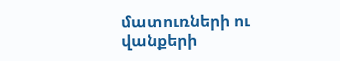մատուռների ու վանքերի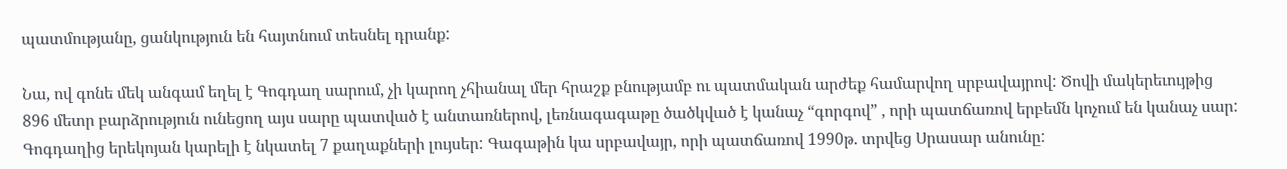պատմությանը, ցանկություն են հայտնում տեսնել դրանք:

Նա, ով գոնե մեկ անգամ եղել է Գոգդաղ սարում, չի կարող չհիանալ մեր հրաշք բնությամբ ու պատմական արժեք համարվող սրբավայրով: Ծովի մակերեւույթից 896 մետր բարձրություն ունեցող այս սարը պատված է անտառներով, լեռնագագաթը ծածկված է կանաչ “գորգով” , որի պատճառով երբեմն կոչում են կանաչ սար: Գոգդաղից երեկոյան կարելի է նկատել 7 քաղաքների լույսեր: Գագաթին կա սրբավայր, որի պատճառով 1990թ. տրվեց Սրասար անունը: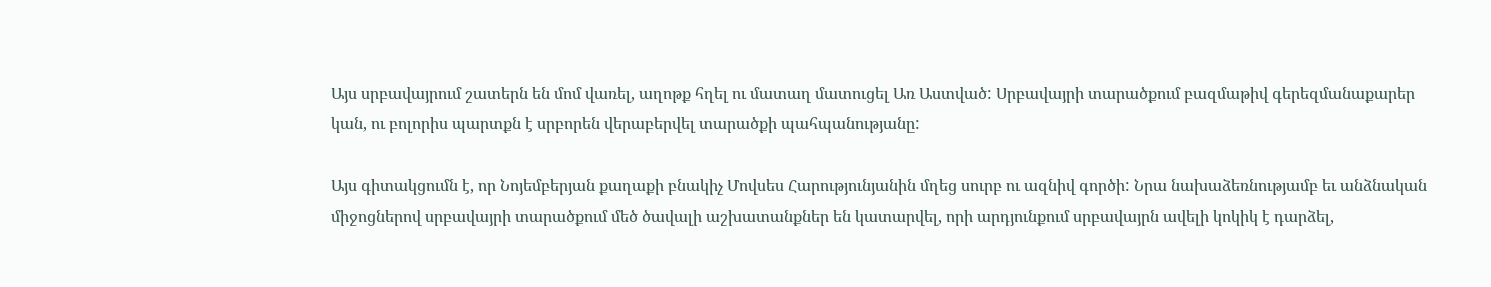Այս սրբավայրում շատերն են մոմ վառել, աղոթք հղել ու մատաղ մատուցել Առ Աստված: Սրբավայրի տարածքում բազմաթիվ գերեզմանաքարեր կան, ու բոլորիս պարտքն է սրբորեն վերաբերվել տարածքի պահպանությանը:

Այս գիտակցումն է, որ Նոյեմբերյան քաղաքի բնակիչ Մովսես Հարությունյանին մղեց սուրբ ու ազնիվ գործի: Նրա նախաձեռնությամբ եւ անձնական միջոցներով սրբավայրի տարածքում մեծ ծավալի աշխատանքներ են կատարվել, որի արդյունքում սրբավայրն ավելի կոկիկ է դարձել,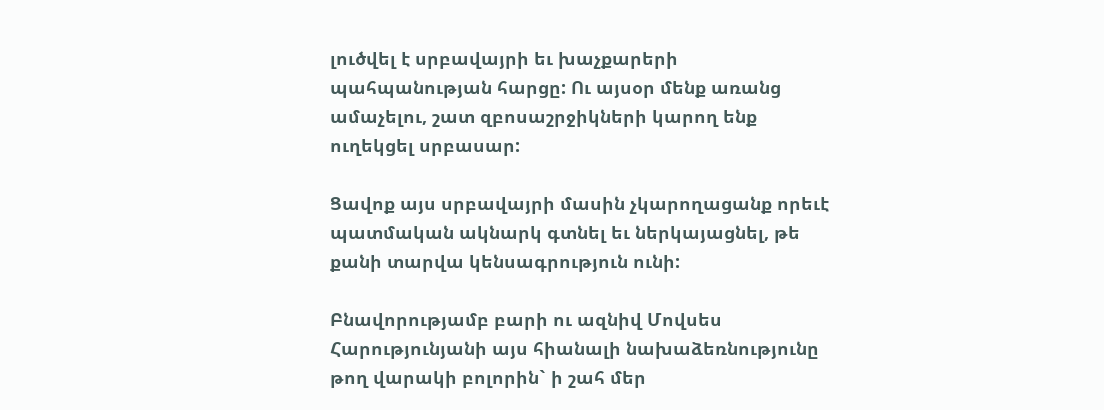լուծվել է սրբավայրի եւ խաչքարերի պահպանության հարցը: Ու այսօր մենք առանց ամաչելու, շատ զբոսաշրջիկների կարող ենք ուղեկցել սրբասար:

Ցավոք այս սրբավայրի մասին չկարողացանք որեւէ պատմական ակնարկ գտնել եւ ներկայացնել, թե քանի տարվա կենսագրություն ունի:

Բնավորությամբ բարի ու ազնիվ Մովսես Հարությունյանի այս հիանալի նախաձեռնությունը թող վարակի բոլորին` ի շահ մեր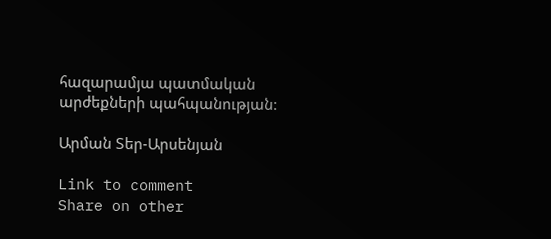հազարամյա պատմական արժեքների պահպանության:

Արման Տեր-Արսենյան

Link to comment
Share on other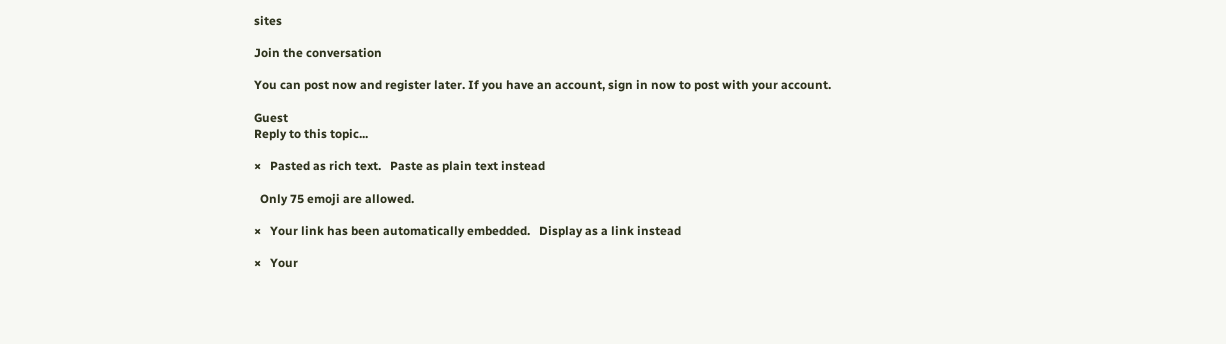sites

Join the conversation

You can post now and register later. If you have an account, sign in now to post with your account.

Guest
Reply to this topic...

×   Pasted as rich text.   Paste as plain text instead

  Only 75 emoji are allowed.

×   Your link has been automatically embedded.   Display as a link instead

×   Your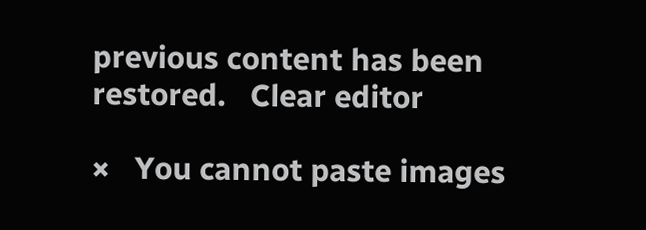previous content has been restored.   Clear editor

×   You cannot paste images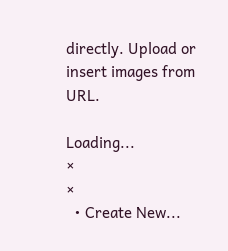directly. Upload or insert images from URL.

Loading...
×
×
  • Create New...